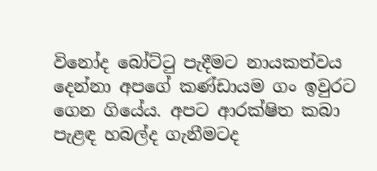විනෝද බෝට්ටු පැදීමට නායකත්වය දෙන්නා අපගේ කණ්ඩායම ගං ඉවුරට ගෙන ගියේය. අපට ආරක්ෂිත කබා පැළඳ හබල්ද ගැනීමටද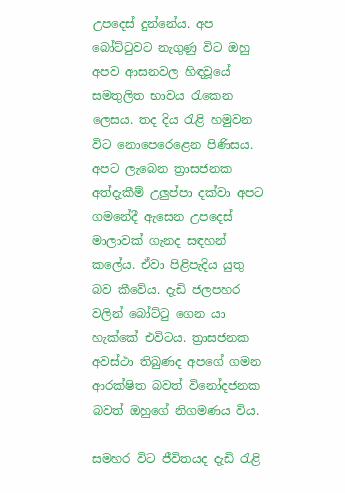උපදෙස් දුන්නේය. අප බෝට්ටුවට නැගුණු විට ඔහු අපව ආසනවල හිඳවූයේ සමතුලිත භාවය රැකෙන ලෙසය. තද දිය රැළි හමුවන විට නොපෙරෙළෙන පිණිසය. අපට ලැබෙන ත්‍රාසජනක අත්දැකීම් උලුප්පා දක්වා අපට ගමනේදී ඇසෙන උපදෙස් මාලාවක් ගැනද සඳහන් කලේය. ඒවා පිළිපැදිය යුතු බව කීවේය. දැඩි ජලපහර වලින් බෝට්ටු ගෙන යා හැක්කේ එවිටය. ත්‍රාසජනක අවස්ථා තිබුණද අපගේ ගමන ආරක්ෂිත බවත් විනෝදජනක බවත් ඔහුගේ නිගමණය විය.

සමහර විට ජීවිතයද දැඩි රැළි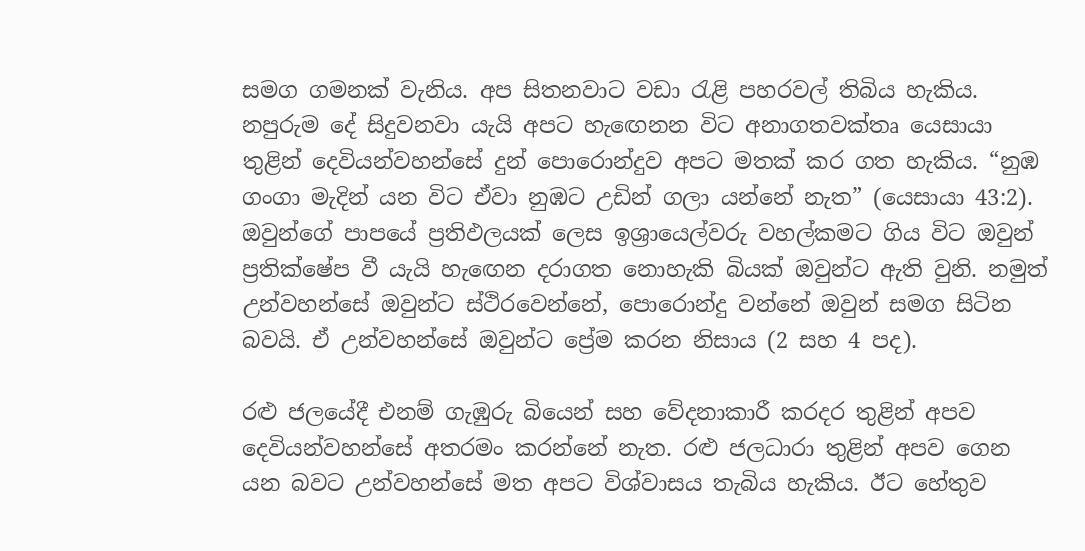සමග ගමනක් වැනිය. අප සිතනවාට වඩා රැළි පහරවල් තිබිය හැකිය. නපුරුම දේ සිදුවනවා යැයි අපට හැඟෙනන විට අනාගතවක්තෘ යෙසායා තුළින් දෙවියන්වහන්සේ දුන් පොරොන්දුව අපට මතක් කර ගත හැකිය. “නුඹ ගංගා මැදින් යන විට ඒවා නුඹට උඩින් ගලා යන්නේ නැත” (යෙසායා 43:2). ඔවුන්ගේ පාපයේ ප්‍රතිඵලයක් ලෙස ඉශ්‍රායෙල්වරු වහල්කමට ගිය විට ඔවුන් ප්‍රතික්ෂේප වී යැයි හැඟෙන දරාගත නොහැකි බියක් ඔවුන්ට ඇති වුනි. නමුත් උන්වහන්සේ ඔවුන්ට ස්ථිරවෙන්නේ, පොරොන්දු වන්නේ ඔවුන් සමග සිටින බවයි. ඒ උන්වහන්සේ ඔවුන්ට ප්‍රේම කරන නිසාය (2 සහ 4 පද).

රළු ජලයේදී එනම් ගැඹුරු බියෙන් සහ වේදනාකාරී කරදර තුළින් අපව දෙවියන්වහන්සේ අතරමං කරන්නේ නැත. රළු ජලධාරා තුළින් අපව ගෙන යන බවට උන්වහන්සේ මත අපට විශ්වාසය තැබිය හැකිය. ඊට හේතුව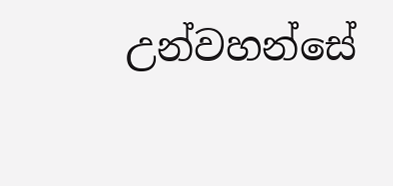උන්වහන්සේ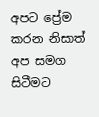අපට ප්‍රේම කරන නිසාත් අප සමග සිටීමට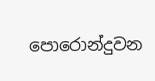පොරොන්දුවන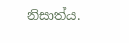නිසාත්ය.